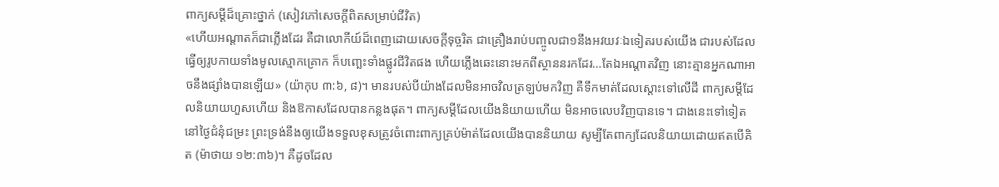ពាក្យសម្ដីដ៏គ្រោះថ្នាក់ (សៀវភៅសេចក្ដីពិតសម្រាប់ជីវិត)
«ហើយអណ្ដាតក៏ជាភ្លើងដែរ គឺជាលោកីយ៍ដ៏ពេញដោយសេចក្តីទុច្ចរិត ជាគ្រឿងរាប់បញ្ចូលជា១នឹងអវយវៈឯទៀតរបស់យើង ជារបស់ដែលធ្វើឲ្យរូបកាយទាំងមូលស្មោកគ្រោក ក៏បញ្ឆេះទាំងផ្លូវជីវិតផង ហើយភ្លើងឆេះនោះមកពីស្ថាននរកដែរ…តែឯអណ្ដាតវិញ នោះគ្មានអ្នកណាអាចនឹងផ្សាំងបានឡើយ» (យ៉ាកុប ៣:៦, ៨)។ មានរបស់បីយ៉ាងដែលមិនអាចវិលត្រឡប់មកវិញ គឺទឹកមាត់ដែលស្ដោះទៅលើដី ពាក្យសម្ដីដែលនិយាយហួសហើយ និងឱកាសដែលបានកន្លងផុត។ ពាក្យសម្ដីដែលយើងនិយាយហើយ មិនអាចលេបវិញបានទេ។ ជាងនេះទៅទៀត នៅថ្ងៃជំនុំជម្រះ ព្រះទ្រង់នឹងឲ្យយើងទទួលខុសត្រូវចំពោះពាក្យគ្រប់ម៉ាត់ដែលយើងបាននិយាយ សូម្បីតែពាក្យដែលនិយាយដោយឥតបើគិត (ម៉ាថាយ ១២:៣៦)។ គឺដូចដែល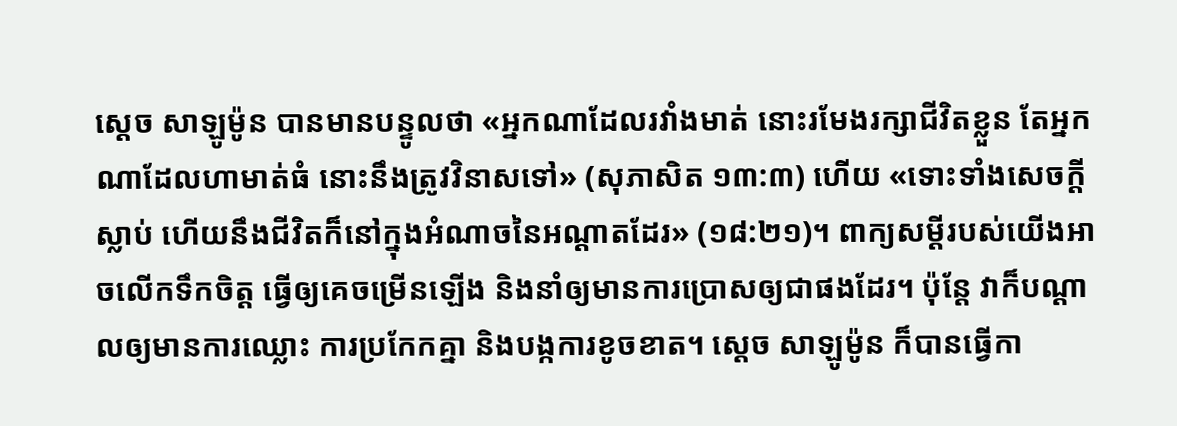ស្ដេច សាឡូម៉ូន បានមានបន្ទូលថា «អ្នកណាដែលរវាំងមាត់ នោះរមែងរក្សាជីវិតខ្លួន តែអ្នកណាដែលហាមាត់ធំ នោះនឹងត្រូវវិនាសទៅ» (សុភាសិត ១៣:៣) ហើយ «ទោះទាំងសេចក្តីស្លាប់ ហើយនឹងជីវិតក៏នៅក្នុងអំណាចនៃអណ្ដាតដែរ» (១៨:២១)។ ពាក្យសម្ដីរបស់យើងអាចលើកទឹកចិត្ត ធ្វើឲ្យគេចម្រើនឡើង និងនាំឲ្យមានការប្រោសឲ្យជាផងដែរ។ ប៉ុន្តែ វាក៏បណ្ដាលឲ្យមានការឈ្លោះ ការប្រកែកគ្នា និងបង្កការខូចខាត។ ស្ដេច សាឡូម៉ូន ក៏បានធ្វើកា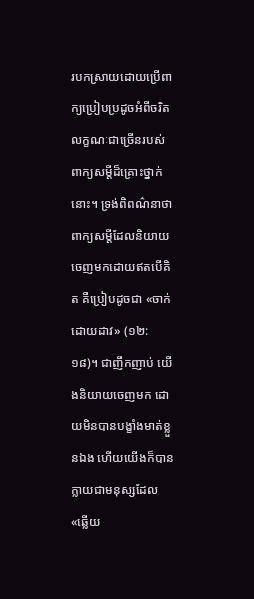របកស្រាយដោយប្រើពាក្យប្រៀបប្រដូចអំពីចរិតលក្ខណៈជាច្រើនរបស់ពាក្យសម្ដីដ៏គ្រោះថ្នាក់នោះ។ ទ្រង់ពិពណ៌នាថា ពាក្យសម្ដីដែលនិយាយចេញមកដោយឥតបើគិត គឺប្រៀបដូចជា «ចាក់ដោយដាវ» (១២:១៨)។ ជាញឹកញាប់ យើងនិយាយចេញមក ដោយមិនបានបង្ខាំងមាត់ខ្លួនឯង ហើយយើងក៏បានក្លាយជាមនុស្សដែល «ឆ្លើយ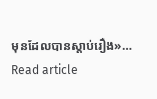មុនដែលបានស្តាប់រឿង»…
Read article